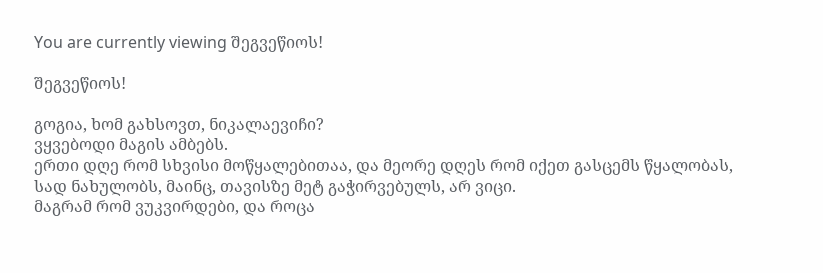You are currently viewing შეგვეწიოს!

შეგვეწიოს!

გოგია, ხომ გახსოვთ, ნიკალაევიჩი?
ვყვებოდი მაგის ამბებს.
ერთი დღე რომ სხვისი მოწყალებითაა, და მეორე დღეს რომ იქეთ გასცემს წყალობას,
სად ნახულობს, მაინც, თავისზე მეტ გაჭირვებულს, არ ვიცი.
მაგრამ რომ ვუკვირდები, და როცა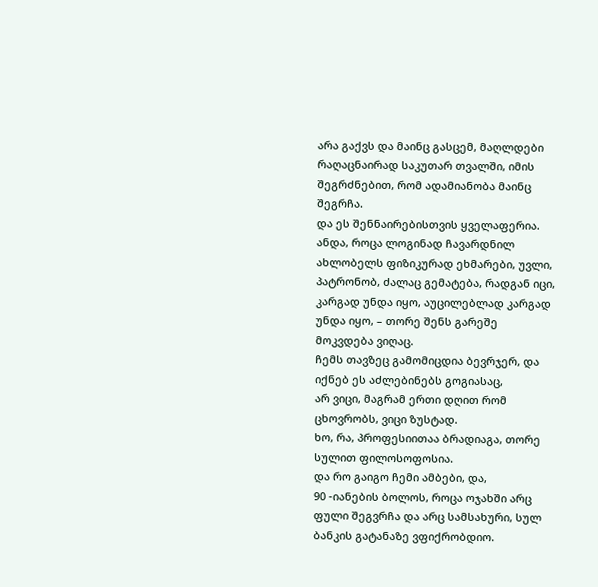არა გაქვს და მაინც გასცემ, მაღლდები რაღაცნაირად საკუთარ თვალში, იმის შეგრძნებით, რომ ადამიანობა მაინც შეგრჩა.
და ეს შენნაირებისთვის ყველაფერია.
ანდა, როცა ლოგინად ჩავარდნილ ახლობელს ფიზიკურად ეხმარები, უვლი, პატრონობ, ძალაც გემატება, რადგან იცი, კარგად უნდა იყო, აუცილებლად კარგად უნდა იყო, – თორე შენს გარეშე მოკვდება ვიღაც.
ჩემს თავზეც გამომიცდია ბევრჯერ, და იქნებ ეს აძლებინებს გოგიასაც,
არ ვიცი, მაგრამ ერთი დღით რომ ცხოვრობს, ვიცი ზუსტად.
ხო, რა, პროფესიითაა ბრადიაგა, თორე სულით ფილოსოფოსია.
და რო გაიგო ჩემი ამბები, და,
90 -იანების ბოლოს, როცა ოჯახში არც ფული შეგვრჩა და არც სამსახური, სულ ბანკის გატანაზე ვფიქრობდიო.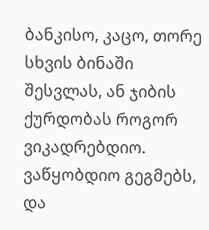ბანკისო, კაცო, თორე სხვის ბინაში შესვლას, ან ჯიბის ქურდობას როგორ ვიკადრებდიო.
ვაწყობდიო გეგმებს, და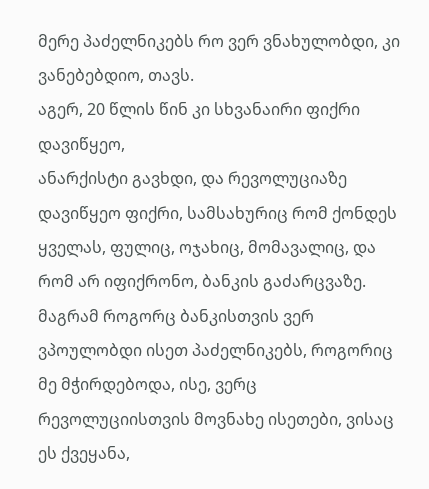მერე პაძელნიკებს რო ვერ ვნახულობდი, კი ვანებებდიო, თავს.
აგერ, 20 წლის წინ კი სხვანაირი ფიქრი დავიწყეო,
ანარქისტი გავხდი, და რევოლუციაზე დავიწყეო ფიქრი, სამსახურიც რომ ქონდეს ყველას, ფულიც, ოჯახიც, მომავალიც, და რომ არ იფიქრონო, ბანკის გაძარცვაზე.
მაგრამ როგორც ბანკისთვის ვერ ვპოულობდი ისეთ პაძელნიკებს, როგორიც მე მჭირდებოდა, ისე, ვერც რევოლუციისთვის მოვნახე ისეთები, ვისაც ეს ქვეყანა,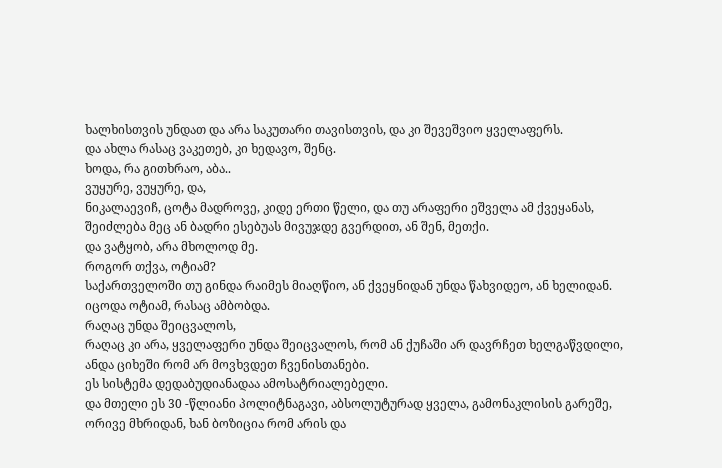ხალხისთვის უნდათ და არა საკუთარი თავისთვის, და კი შევეშვიო ყველაფერს.
და ახლა რასაც ვაკეთებ, კი ხედავო, შენც.
ხოდა, რა გითხრაო, აბა..
ვუყურე, ვუყურე, და,
ნიკალაევიჩ, ცოტა მადროვე, კიდე ერთი წელი, და თუ არაფერი ეშველა ამ ქვეყანას, შეიძლება მეც ან ბადრი ესებუას მივუჯდე გვერდით, ან შენ, მეთქი.
და ვატყობ, არა მხოლოდ მე.
როგორ თქვა, ოტიამ?
საქართველოში თუ გინდა რაიმეს მიაღწიო, ან ქვეყნიდან უნდა წახვიდეო, ან ხელიდან.
იცოდა ოტიამ, რასაც ამბობდა.
რაღაც უნდა შეიცვალოს,
რაღაც კი არა, ყველაფერი უნდა შეიცვალოს, რომ ან ქუჩაში არ დავრჩეთ ხელგაწვდილი, ანდა ციხეში რომ არ მოვხვდეთ ჩვენისთანები.
ეს სისტემა დედაბუდიანადაა ამოსატრიალებელი.
და მთელი ეს 30 -წლიანი პოლიტნაგავი, აბსოლუტურად ყველა, გამონაკლისის გარეშე, ორივე მხრიდან, ხან ბოზიცია რომ არის და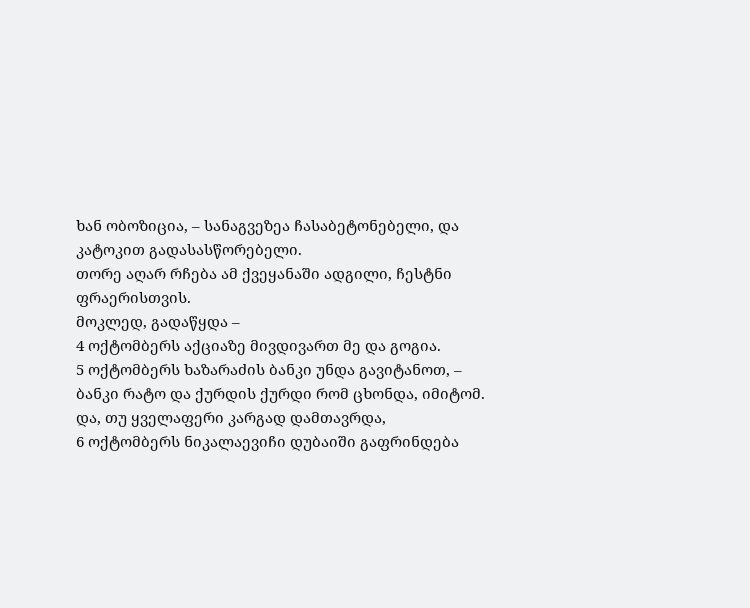ხან ობოზიცია, – სანაგვეზეა ჩასაბეტონებელი, და კატოკით გადასასწორებელი.
თორე აღარ რჩება ამ ქვეყანაში ადგილი, ჩესტნი ფრაერისთვის.
მოკლედ, გადაწყდა –
4 ოქტომბერს აქციაზე მივდივართ მე და გოგია.
5 ოქტომბერს ხაზარაძის ბანკი უნდა გავიტანოთ, –
ბანკი რატო და ქურდის ქურდი რომ ცხონდა, იმიტომ.
და, თუ ყველაფერი კარგად დამთავრდა,
6 ოქტომბერს ნიკალაევიჩი დუბაიში გაფრინდება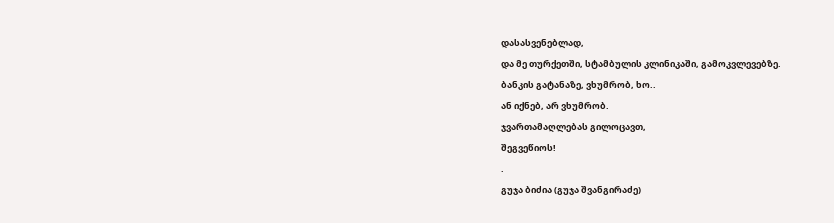დასასვენებლად,
და მე თურქეთში, სტამბულის კლინიკაში, გამოკვლევებზე.
ბანკის გატანაზე, ვხუმრობ, ხო..
ან იქნებ, არ ვხუმრობ.
ჯვართამაღლებას გილოცავთ,
შეგვეწიოს!
.
გუჯა ბიძია (გუჯა შვანგირაძე)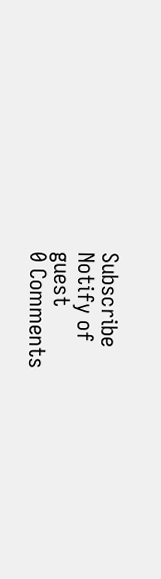Subscribe
Notify of
guest
0 Comments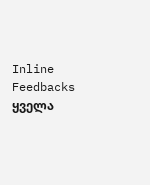Inline Feedbacks
ყველა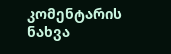კომენტარის ნახვა